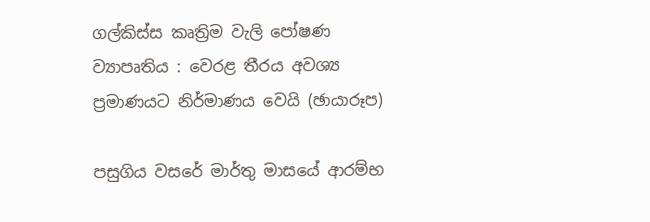ගල්කිස්ස කෘත්‍රිම වැලි පෝෂණ ව්‍යාපෘතිය : වෙරළ තීරය අවශ්‍ය ප්‍රමාණයට නිර්මාණය වෙයි (ඡායාරූප)

පසුගිය වසරේ මාර්තු මාසයේ ආරම්භ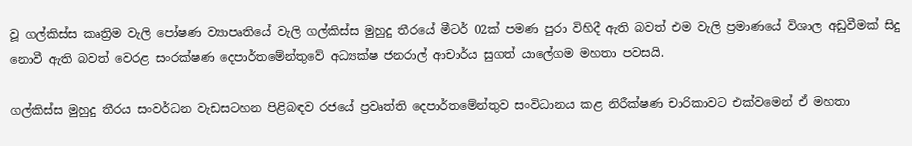වූ ගල්කිස්ස කෘත්‍රිම වැලි පෝෂණ ව්‍යාපෘතියේ වැලි ගල්කිස්ස මුහුදු තීරයේ මීටර් 02ක් පමණ පුරා විහිදී ඇති බවත් එම වැලි ප්‍රමාණයේ විශාල අඩුවීමක් සිදු නොවී ඇති බවත් වෙරළ සංරක්ෂණ දෙපාර්තමේන්තුවේ අධ්‍යක්ෂ ජනරාල් ආචාර්ය සුගත් යාලේගම මහතා පවසයි.

ගල්කිස්ස මුහුදු තීරය සංවර්ධන වැඩසටහන පිළිබඳව‍ රජයේ ප්‍රවෘත්ති දෙපාර්තමේන්තුව සංවිධානය කළ නිරීක්ෂණ චාරිකාවට එක්වමෙන් ඒ මහතා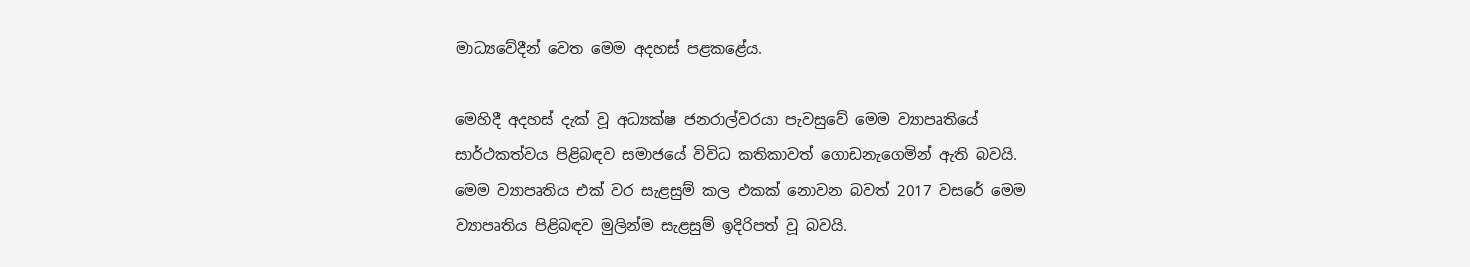මාධ්‍යවේදීන් වෙත මෙම අදහස් පළකළේය.

මෙහිදී අදහස් දැක් වූ අධ්‍යක්ෂ ජනරාල්වරයා පැවසුවේ මෙම ව්‍යාපෘතියේ සාර්ථකත්වය පිළිබඳව සමාජයේ විවිධ කතිකාවත් ගොඩනැගෙමින් ඇති බවයි. මෙම ව්‍යාපෘතිය එක් වර සැළසුම් කල එකක් නොවන බවත් 2017 වසරේ මෙම ව්‍යාපෘතිය පිළිබඳව මුලින්ම සැළසුම් ඉදිරිපත් වූ බවයි.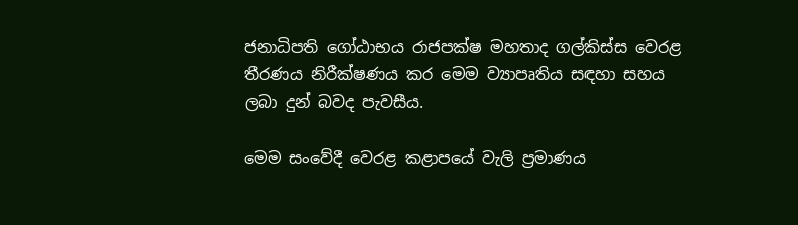ජනාධිපති ගෝඨාභය රාජපක්ෂ මහතාද ගල්කිස්ස වෙරළ තීරණය නිරීක්ෂණය කර මෙම ව්‍යාපෘතිය සඳහා සහය ලබා දුන් බවද පැවසීය.

මෙම සංවේදී වෙරළ කළාපයේ වැලි ප්‍රමාණය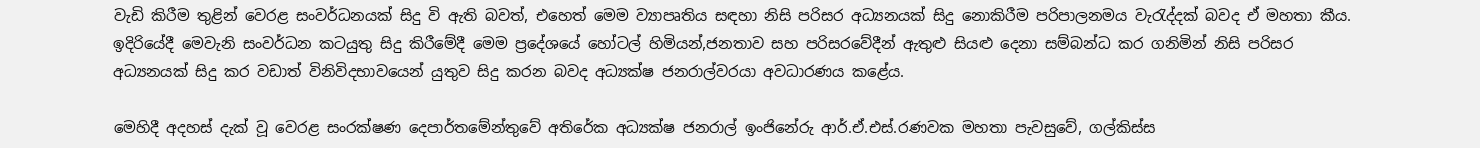වැඩි කිරීම තුළින් වෙරළ සංවර්ධනයක් සිදු වි ඇති බවත්, එහෙත් මෙම ව්‍යාපෘතිය සඳහා නිසි පරිසර අධ්‍යනයක් සිදු නොකිරීම පරිපාලනමය වැරැද්දක් බවද ඒ මහතා කීය. ඉදිරියේදී මෙවැනි සංවර්ධන කටයුතු සිදු කිරීමේදී මෙම ප්‍රදේශයේ හෝටල් හිමියන්,ජනතාව සහ පරිසරවේදීන් ඇතුළු සියළු දෙනා සම්බන්ධ කර ගනිමින් නිසි පරිසර අධ්‍යනයක් සිදු කර වඩාත් විනිවිදභාවයෙන් යුතුව සිදු කරන බවද අධ්‍යක්ෂ ජනරාල්වරයා අවධාරණය කළේය.

මෙහිදී අදහස් දැක් වූ වෙරළ සංරක්ෂණ දෙපාර්තමේන්තුවේ අතිරේක අධ්‍යක්ෂ ජනරාල් ඉංජිනේරු ආර්.ඒ.එස්.රණවක මහතා පැවසුවේ, ගල්කිස්ස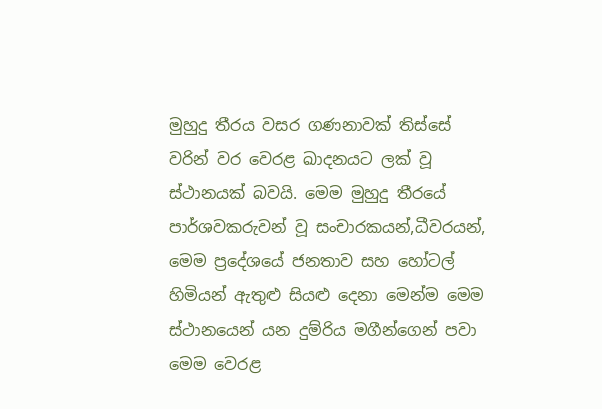මුහුදු තීරය වසර ගණනාවක් තිස්සේ වරින් වර වෙරළ ඛාදනයට ලක් වූ ස්ථානයක් බවයි. මෙම මුහුදු තීරයේ පාර්ශවකරුවන් වූ සංචාරකයන්,ධීවරයන්, මෙම ප්‍රදේශයේ ජනතාව සහ හෝටල් හිමියන් ඇතුළු සියළු දෙනා මෙන්ම මෙම ස්ථානයෙන් යන දුම්රිය මගීන්ගෙන් පවා මෙම වෙරළ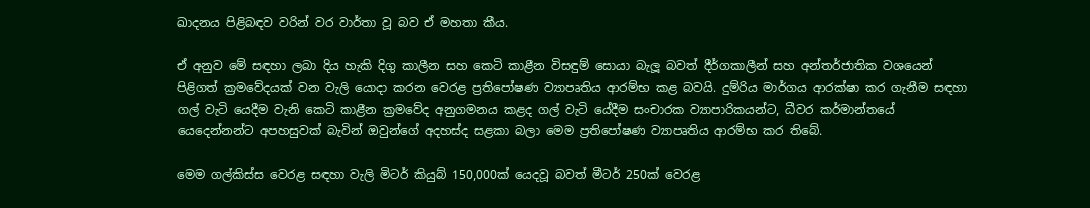ඛාදනය පිළිබඳව වරින් වර වාර්තා වූ බව ඒ මහතා කීය.

ඒ අනුව මේ සඳහා ලබා දිය හැකි දිගු කාලීන සහ කෙටි කාළීන විසඳුම් සොයා බැලූ බවත් දීර්ගකාලීන් සහ අන්තර්ජාතික වශයෙන් පිළිගත් ක්‍රමවේදයක් වන වැලි යොදා කරන වෙරළ ප්‍රතිපෝෂණ ව්‍යාපෘතිය ආරම්භ කළ බවයි. දුම්රිය මාර්ගය ආරක්ෂා කර ගැනීම සඳහා ගල් වැටි යෙදීම වැනි කෙටි කාළීන ක්‍රමවේද අනුගමනය කළද ගල් වැටි යේදීම සංචාරක ව්‍යාපාරිකයන්ට, ධීවර කර්මාන්තයේ යෙදෙන්නන්ට අපහසුවක් බැවින් ඔවුන්ගේ අදහස්ද සළකා බලා මෙම ප්‍රතිපෝෂණ ව්‍යාපෘතිය ආරම්භ කර තිබේ.

මෙම ගල්කිස්ස වෙරළ සඳහා වැලි මිටර් කියුබ් 150,000ක් යෙදවූ බවත් මීටර් 250ක් වෙරළ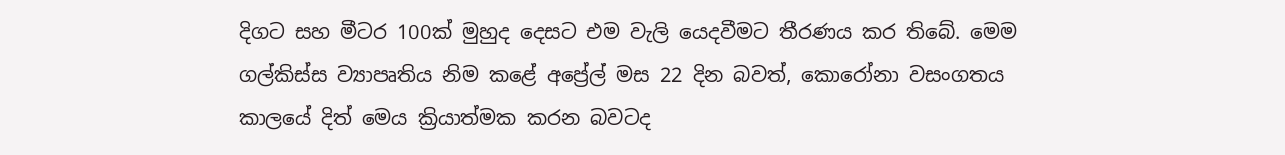දිගට සහ මීටර 100ක් මුහුද දෙසට එම වැලි යෙදවීමට තීරණය කර තිබේ. මෙම ගල්කිස්ස ව්‍යාපෘතිය නිම කළේ අප්‍රේල් මස 22 දින බවත්, කොරෝනා වසංගතය කාලයේ දිත් මෙය ක්‍රියාත්මක කරන බවටද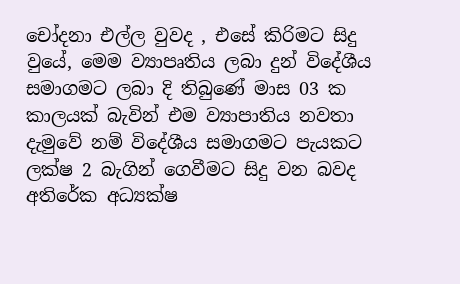චෝදනා එල්ල වුවද , එසේ කිරිමට සිදු වුයේ, මෙම ව්‍යාපෘතිය ලබා දුන් විදේශීය සමාගමට ලබා දි තිබුණේ මාස 03 ක කාලයක් බැවින් එම ව්‍යාපාතිය නවතා දැමුවේ නම් විදේශීය සමාගමට පැයකට ලක්ෂ 2 බැගින් ගෙවීමට සිදු වන බවද අතිරේක අධ්‍යක්ෂ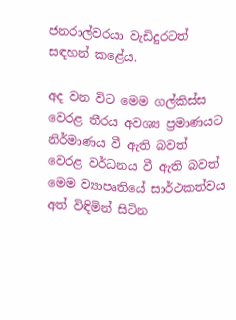ජනරාල්වරයා වැඩිදුරටත් සඳහන් කළේය.

අද වන විට මෙම ගල්කිස්ස වෙරළ තීරය අවශ්‍ය ප්‍රමාණයට නිර්මාණය වී ඇති බවත් වෙරළ වර්ධනය වී ඇති බවත් මෙම ව්‍යාපෘතියේ සාර්ථකත්වය අත් විඳිමින් සිටින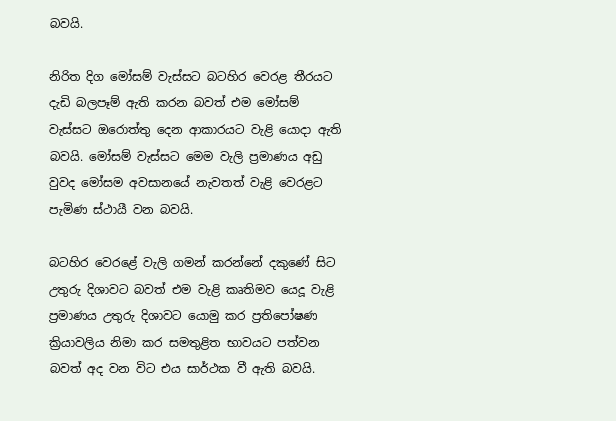බවයි.

නිරිත දිග මෝසම් වැස්සට බටහිර වෙරළ තීරයට දැඩි බලපෑම් ඇති කරන බවත් එම මෝසම් වැස්සට ඔරොත්තු දෙන ආකාරයට වැළි යොදා ඇති බවයි. මෝසම් වැස්සට මෙම වැලි ප්‍රමාණය අඩු වුවද මෝසම අවසානයේ නැවතත් වැළි වෙරළට පැමිණ ස්ථායී වන බවයි.

බටහිර වෙරළේ වැලි ගමන් කරන්නේ දකුණේ සිට උතුරු දිශාවට බවත් එම වැළි කෘතිමව යෙදූ වැළි ප්‍රමාණය උතුරු දිශාවට යොමු කර ප්‍රතිපෝෂණ ක්‍රියාවලිය නිමා කර සමතුළිත භාවයට පත්වන බවත් අද වන විට එය සාර්ථක වී ඇති බවයි.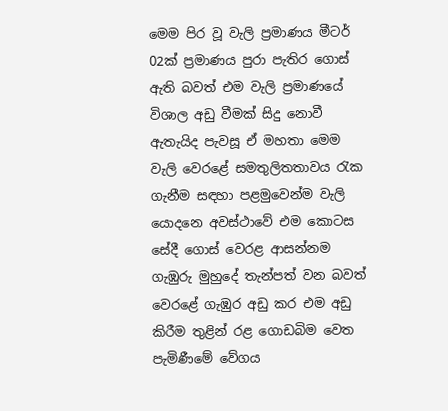මෙම පිර වූ වැලි ප්‍රමාණය මීටර් 02ක් ප්‍රමාණය පුරා පැතිර ගොස් ඇති බවත් එම වැලි ප්‍රමාණයේ විශාල අඩු වීමක් සිදු නොවී ඇතැයිද පැවසූ ඒ මහතා මෙම වැලි වෙරළේ සමතුලිතතාවය රැක ගැනීම සඳහා පළමුවෙන්ම වැලි යොදනෙ අවස්ථාවේ එම කොටස සේදී ගොස් වෙරළ ආසන්නම ගැඹුරු මුහුදේ තැන්පත් වන බවත් වෙරළේ ගැඹුර අඩු කර එම අඩු කිරීම තුළින් රළ ගොඩබිම වෙත පැමිණීමේ වේගය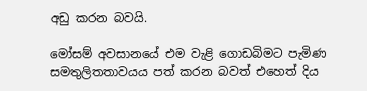අඩු කරන බවයි.

මෝසම් අවසානයේ එම වැළි ගොඩබිමට පැමිණ සමතුලිතතාවයය පත් කරන බවත් එහෙත් දිය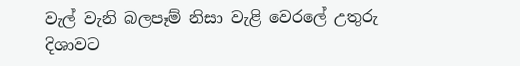වැල් වැනි බලපෑම් නිසා වැළි වෙරලේ උතුරු දිශාවට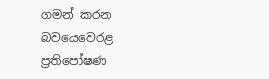ගමන් කරන බවය‍ෙවෙරළ ප්‍රතිපෝෂණ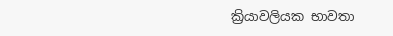ක්‍රියාවලියක භාවතා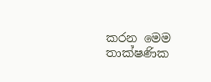කරන මෙම තාක්ෂණික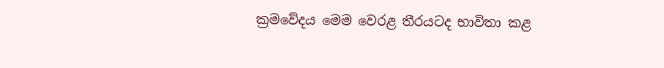ක්‍රමවේදය මෙම වෙරළ තීරයටද භාවිතා කළ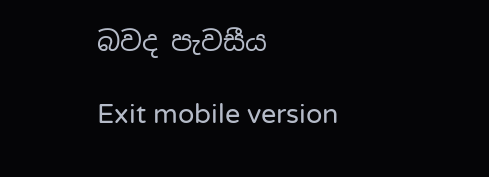බවද පැවසීය

Exit mobile version